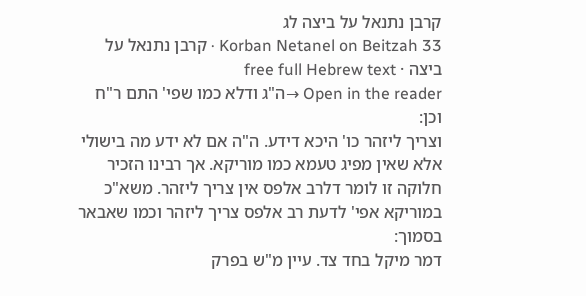קרבן נתנאל על ביצה לג
Korban Netanel on Beitzah 33 · קרבן נתנאל על ביצה · free full Hebrew text
Open in the reader →ה"ג ודלא כמו שפי' התם ר"ח וכן:
וצריך ליזהר כו' היכא דידע. ה"ה אם לא ידע מה בישולי אלא שאין מפיג טעמא כמו מוריקא. אך רבינו הזכיר חלוקה זו לומר דלרב אלפס אין צריך ליזהר. משא"כ במוריקא אפי' לדעת רב אלפס צריך ליזהר וכמו שאבאר בסמוך:
דמר מיקל בחד צד. עיין מ"ש בפרק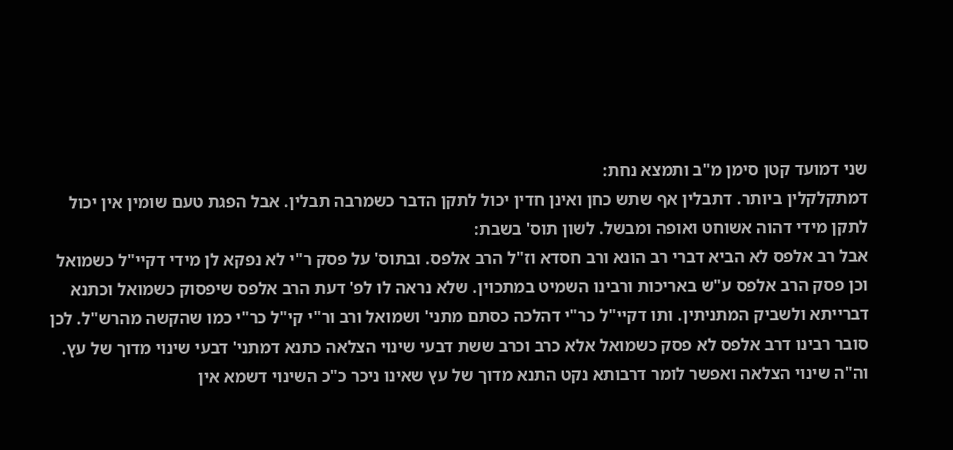שני דמועד קטן סימן מ"ב ותמצא נחת:
דמתקלקלין ביותר. דתבלין אף שתש כחן ואינן חדין יכול לתקן הדבר כשמרבה תבלין. אבל הפגת טעם שומין אין יכול לתקן מידי דהוה אשוחט ואופה ומבשל. לשון תוס' בשבת:
אבל רב אלפס לא הביא דברי רב הונא ורב חסדא וז"ל הרב אלפס. ובתוס' על פסק ר"י לא נפקא לן מידי דקיי"ל כשמואל וכן פסק הרב אלפס ע"ש באריכות ורבינו השמיט במתכוין. שלא נראה לו לפ' דעת הרב אלפס שיפסוק כשמואל וכתנא דברייתא ולשביק המתניתין. ותו דקיי"ל כר"י דהלכה כסתם מתני' ושמואל ורב ור"י קי"ל כר"י כמו שהקשה מהרש"ל. לכן סובר רבינו דרב אלפס לא פסק כשמואל אלא כרב וכרב ששת דבעי שינוי הצלאה כתנא דמתני' דבעי שינוי מדוך של עץ. וה"ה שינוי הצלאה ואפשר לומר דרבותא נקט התנא מדוך של עץ שאינו ניכר כ"כ השינוי דשמא אין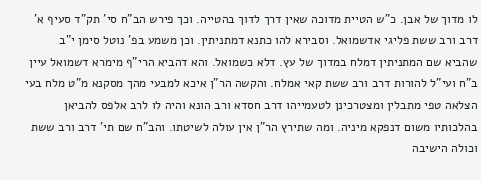לו מדוך של אבן. כ"ש הטיית מדוכה שאין דרך לדוך בהטייה. וכך פירש הב"ח סי' תק"ד סעיף א' דרב ורב ששת פליגי אדשמואל. וסבירא להו כתנא דמתניתין. וכן משמע בפ' נוטל סימן י"ב שהביא שם המתניתין דמלח במדוך של עץ. דלא כשמואל. והא דהביא הרי"ף מימרא דשמואל עיין ב"ח ועי"ל להורות דרב ורב ששת קאי אמלח. והקשה הר"ן איכא למבעי מהך מסקנא מ"ט מלח בעי הצלאה טפי מתבלין ומצטרכינן לטעמייהו דרב חסדא ורב הונא והיה לו לרב אלפס להביאן בהלכותיו משום דנפקא מיניה. ומה שתירץ הר"ן אין עולה לשיטתו. והב"ח שם תי' דרב ורב ששת וכולה הישיבה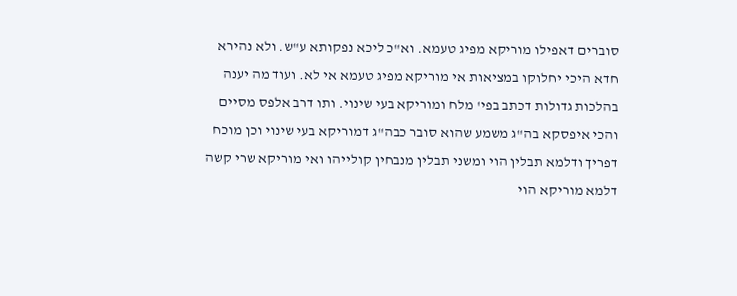סוברים דאפילו מוריקא מפיג טעמא. וא"כ ליכא נפקותא ע"ש. ולא נהירא חדא היכי יחלוקו במציאות אי מוריקא מפיג טעמא אי לא. ועוד מה יענה בהלכות גדולות דכתב בפי' מלח ומוריקא בעי שינוי. ותו דרב אלפס מסיים והכי איפסקא בה"ג משמע שהוא סובר כבה"ג דמוריקא בעי שינוי וכן מוכח דפריך ודלמא תבלין הוי ומשני תבלין מנבחין קולייהו ואי מוריקא שרי קשה דלמא מוריקא הוי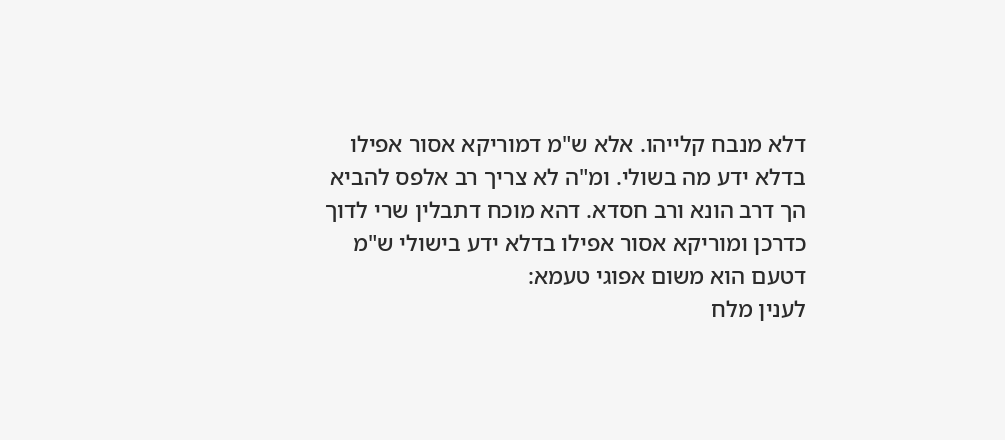דלא מנבח קלייהו. אלא ש"מ דמוריקא אסור אפילו בדלא ידע מה בשולי. ומ"ה לא צריך רב אלפס להביא הך דרב הונא ורב חסדא. דהא מוכח דתבלין שרי לדוך כדרכן ומוריקא אסור אפילו בדלא ידע בישולי ש"מ דטעם הוא משום אפוגי טעמא:
לענין מלח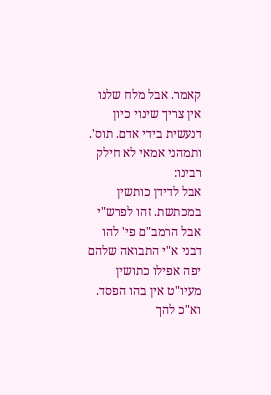קאמר. אבל מלח שלנו אין צריך שינוי כיון דנעשית בידי אדם. תוס'. ותמהני אמאי לא חילק רבינו:
אבל לדידן כותשין במכתשת. זהו לפרש"י אבל הרמב"ם פי' להו דבני א"י התבואה שלהם יפה אפילו כתושין מעיו"ט אין בהו הפסד. וא"כ להך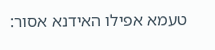טעמא אפילו האידנא אסור: